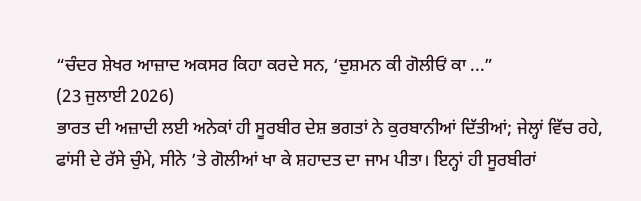“ਚੰਦਰ ਸ਼ੇਖਰ ਆਜ਼ਾਦ ਅਕਸਰ ਕਿਹਾ ਕਰਦੇ ਸਨ, ‘ਦੁਸ਼ਮਨ ਕੀ ਗੋਲੀਓਂ ਕਾ ...”
(23 ਜੁਲਾਈ 2026)
ਭਾਰਤ ਦੀ ਅਜ਼ਾਦੀ ਲਈ ਅਨੇਕਾਂ ਹੀ ਸੂਰਬੀਰ ਦੇਸ਼ ਭਗਤਾਂ ਨੇ ਕੁਰਬਾਨੀਆਂ ਦਿੱਤੀਆਂ; ਜੇਲ੍ਹਾਂ ਵਿੱਚ ਰਹੇ, ਫਾਂਸੀ ਦੇ ਰੱਸੇ ਚੁੰਮੇ, ਸੀਨੇ ’ਤੇ ਗੋਲੀਆਂ ਖਾ ਕੇ ਸ਼ਹਾਦਤ ਦਾ ਜਾਮ ਪੀਤਾ। ਇਨ੍ਹਾਂ ਹੀ ਸੂਰਬੀਰਾਂ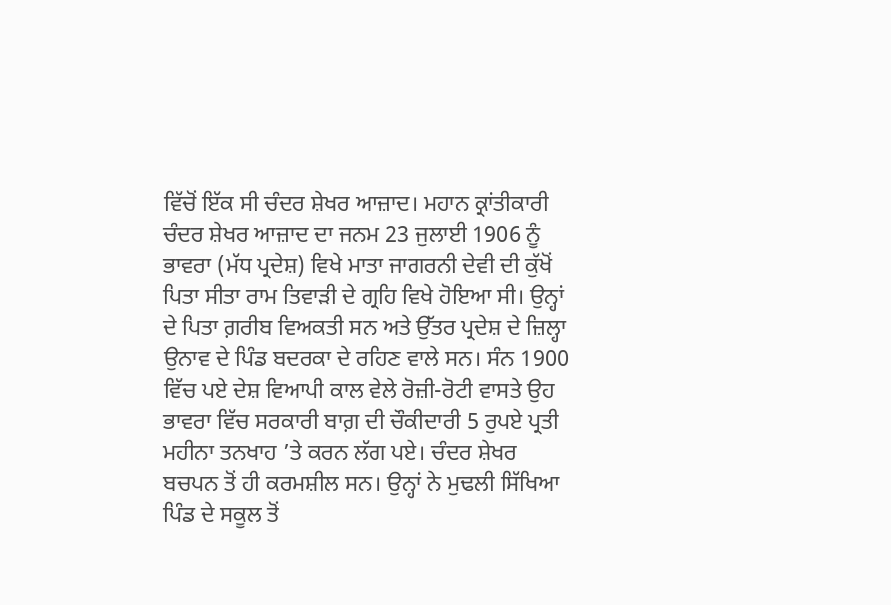ਵਿੱਚੋਂ ਇੱਕ ਸੀ ਚੰਦਰ ਸ਼ੇਖਰ ਆਜ਼ਾਦ। ਮਹਾਨ ਕ੍ਰਾਂਤੀਕਾਰੀ ਚੰਦਰ ਸ਼ੇਖਰ ਆਜ਼ਾਦ ਦਾ ਜਨਮ 23 ਜੁਲਾਈ 1906 ਨੂੰ ਭਾਵਰਾ (ਮੱਧ ਪ੍ਰਦੇਸ਼) ਵਿਖੇ ਮਾਤਾ ਜਾਗਰਨੀ ਦੇਵੀ ਦੀ ਕੁੱਖੋਂ ਪਿਤਾ ਸੀਤਾ ਰਾਮ ਤਿਵਾੜੀ ਦੇ ਗ੍ਰਹਿ ਵਿਖੇ ਹੋਇਆ ਸੀ। ਉਨ੍ਹਾਂ ਦੇ ਪਿਤਾ ਗ਼ਰੀਬ ਵਿਅਕਤੀ ਸਨ ਅਤੇ ਉੱਤਰ ਪ੍ਰਦੇਸ਼ ਦੇ ਜ਼ਿਲ੍ਹਾ ਉਨਾਵ ਦੇ ਪਿੰਡ ਬਦਰਕਾ ਦੇ ਰਹਿਣ ਵਾਲੇ ਸਨ। ਸੰਨ 1900 ਵਿੱਚ ਪਏ ਦੇਸ਼ ਵਿਆਪੀ ਕਾਲ ਵੇਲੇ ਰੋਜ਼ੀ-ਰੋਟੀ ਵਾਸਤੇ ਉਹ ਭਾਵਰਾ ਵਿੱਚ ਸਰਕਾਰੀ ਬਾਗ਼ ਦੀ ਚੌਕੀਦਾਰੀ 5 ਰੁਪਏ ਪ੍ਰਤੀ ਮਹੀਨਾ ਤਨਖਾਹ ’ਤੇ ਕਰਨ ਲੱਗ ਪਏ। ਚੰਦਰ ਸ਼ੇਖਰ ਬਚਪਨ ਤੋਂ ਹੀ ਕਰਮਸ਼ੀਲ ਸਨ। ਉਨ੍ਹਾਂ ਨੇ ਮੁਢਲੀ ਸਿੱਖਿਆ ਪਿੰਡ ਦੇ ਸਕੂਲ ਤੋਂ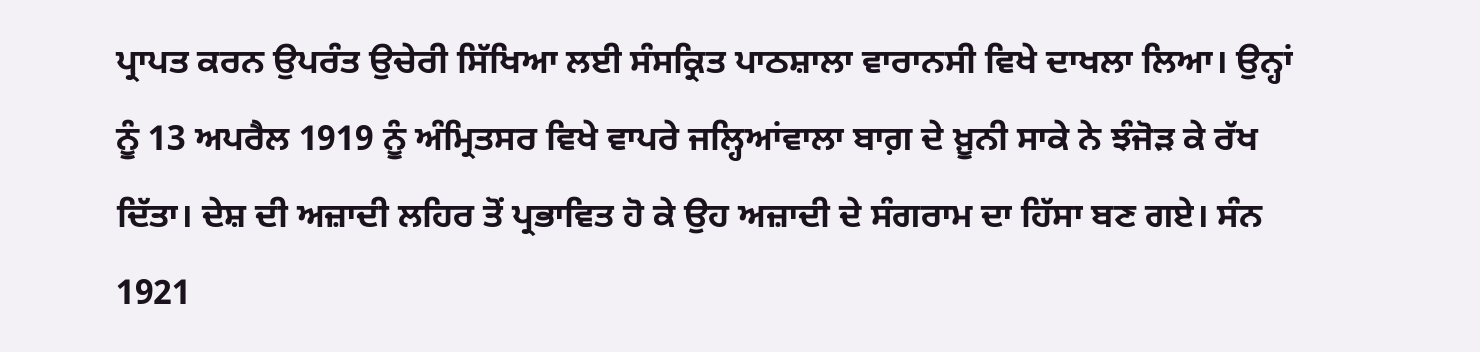ਪ੍ਰਾਪਤ ਕਰਨ ਉਪਰੰਤ ਉਚੇਰੀ ਸਿੱਖਿਆ ਲਈ ਸੰਸਕ੍ਰਿਤ ਪਾਠਸ਼ਾਲਾ ਵਾਰਾਨਸੀ ਵਿਖੇ ਦਾਖਲਾ ਲਿਆ। ਉਨ੍ਹਾਂ ਨੂੰ 13 ਅਪਰੈਲ 1919 ਨੂੰ ਅੰਮ੍ਰਿਤਸਰ ਵਿਖੇ ਵਾਪਰੇ ਜਲ੍ਹਿਆਂਵਾਲਾ ਬਾਗ਼ ਦੇ ਖ਼ੂਨੀ ਸਾਕੇ ਨੇ ਝੰਜੋੜ ਕੇ ਰੱਖ ਦਿੱਤਾ। ਦੇਸ਼ ਦੀ ਅਜ਼ਾਦੀ ਲਹਿਰ ਤੋਂ ਪ੍ਰਭਾਵਿਤ ਹੋ ਕੇ ਉਹ ਅਜ਼ਾਦੀ ਦੇ ਸੰਗਰਾਮ ਦਾ ਹਿੱਸਾ ਬਣ ਗਏ। ਸੰਨ 1921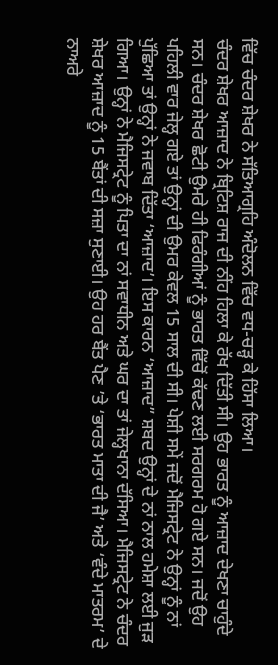ਵਿੱਚ ਚੰਦਰ ਸ਼ੇਖਰ ਨੇ ਸੱਤਿਆਗ੍ਰਹਿ ਅੰਦੋਲਨ ਵਿੱਚ ਵਧ-ਚੜ੍ਹ ਕੇ ਹਿੱਸਾ ਲਿਆ।
ਚੰਦਰ ਸ਼ੇਖਰ ਆਜ਼ਾਦ ਨੇ ਬ੍ਰਿਟਿਸ਼ ਰਾਜ ਦੀ ਨੀਂਹ ਹਿਲਾ ਕੇ ਰੱਖ ਦਿੱਤੀ ਸੀ। ਉਹ ਭਾਰਤ ਨੂੰ ਆਜ਼ਾਦ ਦੇਖਣਾ ਚਾਹੁੰਦੇ ਸਨ। ਚੰਦਰ ਸ਼ੇਖਰ ਛੋਟੀ ਉਮਰੇ ਹੀ ਫਿਰੰਗੀਆਂ ਨੂੰ ਭਾਰਤ ਵਿੱਚੋਂ ਕੱਢਣ ਲਈ ਸਰਗਰਮ ਹੋ ਗਏ ਸਨ। ਜਦੋਂ ਉਹ ਪਹਿਲੀ ਵਾਰ ਜੇਲ੍ਹ ਗਏ ਤਾਂ ਉਨ੍ਹਾਂ ਦੀ ਉਮਰ ਕੇਵਲ 15 ਸਾਲ ਦੀ ਸੀ। ਪੇਸ਼ੀ ਸਮੇਂ ਜਦੋਂ ਮੈਜਿਸਟ੍ਰੇਟ ਨੇ ਉਨ੍ਹਾਂ ਨੂੰ ਨਾਂ ਪੁੱਛਿਆ ਤਾਂ ਉਨ੍ਹਾਂ ਨੇ ਜਵਾਬ ਦਿੱਤਾ ‘ਆਜ਼ਾਦ’। ਇਸ ਕਾਰਨ ‘ਆਜ਼ਾਦ” ਸ਼ਬਦ ਉਨ੍ਹਾਂ ਦੇ ਨਾਂ ਨਾਲ ਹਮੇਸ਼ਾ ਲਈ ਜੁੜ ਗਿਆ। ਉਨ੍ਹਾਂ ਨੇ ਮੈਜਿਸਟ੍ਰੇਟ ਨੂੰ ਪਿਤਾ ਦਾ ਨਾਂ ਸਵਾਧੀਨ ਅਤੇ ਘਰ ਦਾ ਤਾਂ ਜੇਲ੍ਹਖਾਨਾ ਦੱਸਿਆ। ਮੈਜਿਸਟ੍ਰੇਟ ਨੇ ਚੰਦਰ ਸ਼ੇਖਰ ਆਜ਼ਾਦ ਨੂੰ 15 ਬੈਂਤਾਂ ਦੀ ਸਜ਼ਾ ਸੁਣਾਈ। ਉਹ ਹਰ ਬੈਂਤ ਪੈਣ ’ਤੇ ‘ਭਾਰਤ ਮਾਤਾ ਦੀ ਜੈ’ ਅਤੇ ‘ਵੰਦੇ ਮਾਤਰਮ’ ਦੇ ਨਾਅਰੇ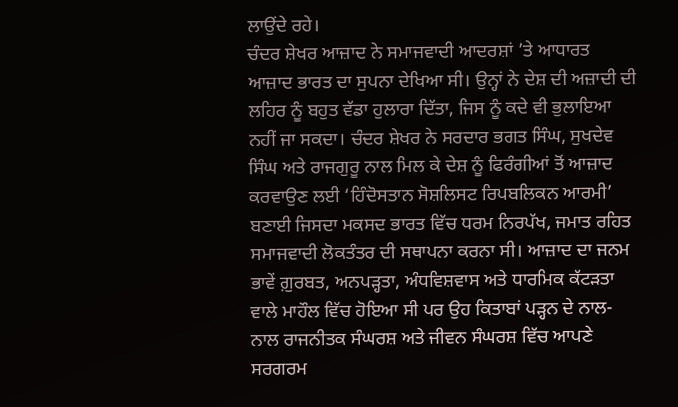ਲਾਉਂਦੇ ਰਹੇ।
ਚੰਦਰ ਸ਼ੇਖਰ ਆਜ਼ਾਦ ਨੇ ਸਮਾਜਵਾਦੀ ਆਦਰਸ਼ਾਂ ’ਤੇ ਆਧਾਰਤ ਆਜ਼ਾਦ ਭਾਰਤ ਦਾ ਸੁਪਨਾ ਦੇਖਿਆ ਸੀ। ਉਨ੍ਹਾਂ ਨੇ ਦੇਸ਼ ਦੀ ਅਜ਼ਾਦੀ ਦੀ ਲਹਿਰ ਨੂੰ ਬਹੁਤ ਵੱਡਾ ਹੁਲਾਰਾ ਦਿੱਤਾ, ਜਿਸ ਨੂੰ ਕਦੇ ਵੀ ਭੁਲਾਇਆ ਨਹੀਂ ਜਾ ਸਕਦਾ। ਚੰਦਰ ਸ਼ੇਖਰ ਨੇ ਸਰਦਾਰ ਭਗਤ ਸਿੰਘ, ਸੁਖਦੇਵ ਸਿੰਘ ਅਤੇ ਰਾਜਗੁਰੂ ਨਾਲ ਮਿਲ ਕੇ ਦੇਸ਼ ਨੂੰ ਫਿਰੰਗੀਆਂ ਤੋਂ ਆਜ਼ਾਦ ਕਰਵਾਉਣ ਲਈ ‘ਹਿੰਦੋਸਤਾਨ ਸੋਸ਼ਲਿਸਟ ਰਿਪਬਲਿਕਨ ਆਰਮੀ’ ਬਣਾਈ ਜਿਸਦਾ ਮਕਸਦ ਭਾਰਤ ਵਿੱਚ ਧਰਮ ਨਿਰਪੱਖ, ਜਮਾਤ ਰਹਿਤ ਸਮਾਜਵਾਦੀ ਲੋਕਤੰਤਰ ਦੀ ਸਥਾਪਨਾ ਕਰਨਾ ਸੀ। ਆਜ਼ਾਦ ਦਾ ਜਨਮ ਭਾਵੇਂ ਗ਼ੁਰਬਤ, ਅਨਪੜ੍ਹਤਾ, ਅੰਧਵਿਸ਼ਵਾਸ ਅਤੇ ਧਾਰਮਿਕ ਕੱਟੜਤਾ ਵਾਲੇ ਮਾਹੌਲ ਵਿੱਚ ਹੋਇਆ ਸੀ ਪਰ ਉਹ ਕਿਤਾਬਾਂ ਪੜ੍ਹਨ ਦੇ ਨਾਲ-ਨਾਲ ਰਾਜਨੀਤਕ ਸੰਘਰਸ਼ ਅਤੇ ਜੀਵਨ ਸੰਘਰਸ਼ ਵਿੱਚ ਆਪਣੇ ਸਰਗਰਮ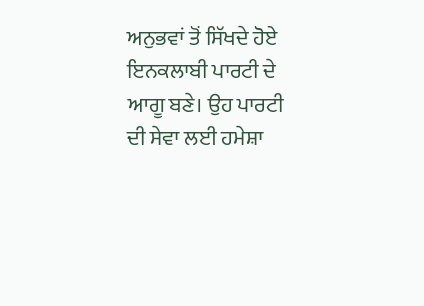ਅਨੁਭਵਾਂ ਤੋਂ ਸਿੱਖਦੇ ਹੋਏ ਇਨਕਲਾਬੀ ਪਾਰਟੀ ਦੇ ਆਗੂ ਬਣੇ। ਉਹ ਪਾਰਟੀ ਦੀ ਸੇਵਾ ਲਈ ਹਮੇਸ਼ਾ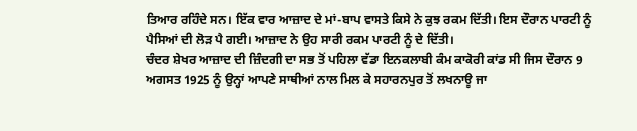ਤਿਆਰ ਰਹਿੰਦੇ ਸਨ। ਇੱਕ ਵਾਰ ਆਜ਼ਾਦ ਦੇ ਮਾਂ-ਬਾਪ ਵਾਸਤੇ ਕਿਸੇ ਨੇ ਕੁਝ ਰਕਮ ਦਿੱਤੀ। ਇਸ ਦੌਰਾਨ ਪਾਰਟੀ ਨੂੰ ਪੈਸਿਆਂ ਦੀ ਲੋੜ ਪੈ ਗਈ। ਆਜ਼ਾਦ ਨੇ ਉਹ ਸਾਰੀ ਰਕਮ ਪਾਰਟੀ ਨੂੰ ਦੇ ਦਿੱਤੀ।
ਚੰਦਰ ਸ਼ੇਖਰ ਆਜ਼ਾਦ ਦੀ ਜ਼ਿੰਦਗੀ ਦਾ ਸਭ ਤੋਂ ਪਹਿਲਾ ਵੱਡਾ ਇਨਕਲਾਬੀ ਕੰਮ ਕਾਕੋਰੀ ਕਾਂਡ ਸੀ ਜਿਸ ਦੌਰਾਨ 9 ਅਗਸਤ 1925 ਨੂੰ ਉਨ੍ਹਾਂ ਆਪਣੇ ਸਾਥੀਆਂ ਨਾਲ ਮਿਲ ਕੇ ਸਹਾਰਨਪੁਰ ਤੋਂ ਲਖਨਾਊ ਜਾ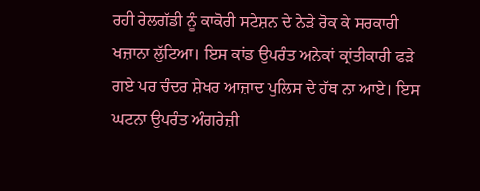ਰਹੀ ਰੇਲਗੱਡੀ ਨੂੰ ਕਾਕੋਰੀ ਸਟੇਸ਼ਨ ਦੇ ਨੇੜੇ ਰੋਕ ਕੇ ਸਰਕਾਰੀ ਖਜ਼ਾਨਾ ਲੁੱਟਿਆ। ਇਸ ਕਾਂਡ ਉਪਰੰਤ ਅਨੇਕਾਂ ਕ੍ਰਾਂਤੀਕਾਰੀ ਫੜੇ ਗਏ ਪਰ ਚੰਦਰ ਸ਼ੇਖਰ ਆਜ਼ਾਦ ਪੁਲਿਸ ਦੇ ਹੱਥ ਨਾ ਆਏ। ਇਸ ਘਟਨਾ ਉਪਰੰਤ ਅੰਗਰੇਜ਼ੀ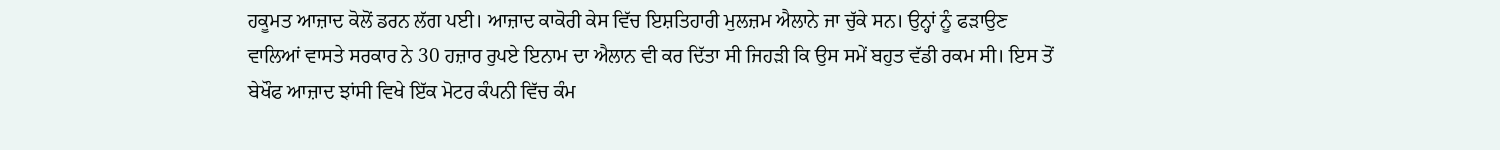ਹਕੂਮਤ ਆਜ਼ਾਦ ਕੋਲੋਂ ਡਰਨ ਲੱਗ ਪਈ। ਆਜ਼ਾਦ ਕਾਕੋਰੀ ਕੇਸ ਵਿੱਚ ਇਸ਼ਤਿਹਾਰੀ ਮੁਲਜ਼ਮ ਐਲਾਨੇ ਜਾ ਚੁੱਕੇ ਸਨ। ਉਨ੍ਹਾਂ ਨੂੰ ਫੜਾਉਣ ਵਾਲਿਆਂ ਵਾਸਤੇ ਸਰਕਾਰ ਨੇ 30 ਹਜ਼ਾਰ ਰੁਪਏ ਇਨਾਮ ਦਾ ਐਲਾਨ ਵੀ ਕਰ ਦਿੱਤਾ ਸੀ ਜਿਹੜੀ ਕਿ ਉਸ ਸਮੇਂ ਬਹੁਤ ਵੱਡੀ ਰਕਮ ਸੀ। ਇਸ ਤੋਂ ਬੇਖੌਫ ਆਜ਼ਾਦ ਝਾਂਸੀ ਵਿਖੇ ਇੱਕ ਮੋਟਰ ਕੰਪਨੀ ਵਿੱਚ ਕੰਮ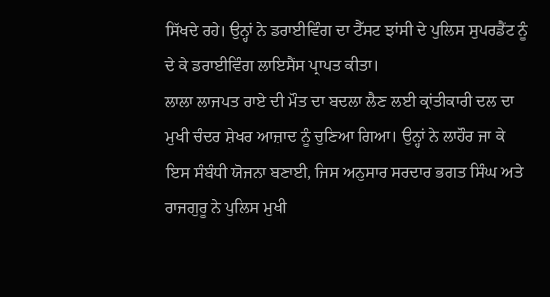ਸਿੱਖਦੇ ਰਹੇ। ਉਨ੍ਹਾਂ ਨੇ ਡਰਾਈਵਿੰਗ ਦਾ ਟੈੱਸਟ ਝਾਂਸੀ ਦੇ ਪੁਲਿਸ ਸੁਪਰਡੈਂਟ ਨੂੰ ਦੇ ਕੇ ਡਰਾਈਵਿੰਗ ਲਾਇਸੈਂਸ ਪ੍ਰਾਪਤ ਕੀਤਾ।
ਲਾਲਾ ਲਾਜਪਤ ਰਾਏ ਦੀ ਮੌਤ ਦਾ ਬਦਲਾ ਲੈਣ ਲਈ ਕ੍ਰਾਂਤੀਕਾਰੀ ਦਲ ਦਾ ਮੁਖੀ ਚੰਦਰ ਸ਼ੇਖਰ ਆਜ਼ਾਦ ਨੂੰ ਚੁਣਿਆ ਗਿਆ। ਉਨ੍ਹਾਂ ਨੇ ਲਾਹੌਰ ਜਾ ਕੇ ਇਸ ਸੰਬੰਧੀ ਯੋਜਨਾ ਬਣਾਈ, ਜਿਸ ਅਨੁਸਾਰ ਸਰਦਾਰ ਭਗਤ ਸਿੰਘ ਅਤੇ ਰਾਜਗੁਰੂ ਨੇ ਪੁਲਿਸ ਮੁਖੀ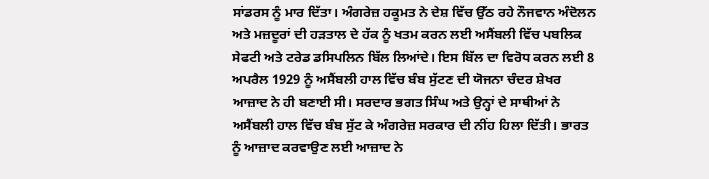ਸਾਂਡਰਸ ਨੂੰ ਮਾਰ ਦਿੱਤਾ। ਅੰਗਰੇਜ਼ ਹਕੂਮਤ ਨੇ ਦੇਸ਼ ਵਿੱਚ ਉੱਠ ਰਹੇ ਨੌਜਵਾਨ ਅੰਦੋਲਨ ਅਤੇ ਮਜ਼ਦੂਰਾਂ ਦੀ ਹੜਤਾਲ ਦੇ ਹੱਕ ਨੂੰ ਖਤਮ ਕਰਨ ਲਈ ਅਸੈਂਬਲੀ ਵਿੱਚ ਪਬਲਿਕ ਸੇਫਟੀ ਅਤੇ ਟਰੇਡ ਡਸਿਪਲਿਨ ਬਿੱਲ ਲਿਆਂਦੇ। ਇਸ ਬਿੱਲ ਦਾ ਵਿਰੋਧ ਕਰਨ ਲਈ 8 ਅਪਰੈਲ 1929 ਨੂੰ ਅਸੈਂਬਲੀ ਹਾਲ ਵਿੱਚ ਬੰਬ ਸੁੱਟਣ ਦੀ ਯੋਜਨਾ ਚੰਦਰ ਸ਼ੇਖਰ ਆਜ਼ਾਦ ਨੇ ਹੀ ਬਣਾਈ ਸੀ। ਸਰਦਾਰ ਭਗਤ ਸਿੰਘ ਅਤੇ ਉਨ੍ਹਾਂ ਦੇ ਸਾਥੀਆਂ ਨੇ ਅਸੈਂਬਲੀ ਹਾਲ ਵਿੱਚ ਬੰਬ ਸੁੱਟ ਕੇ ਅੰਗਰੇਜ਼ ਸਰਕਾਰ ਦੀ ਨੀਂਹ ਹਿਲਾ ਦਿੱਤੀ। ਭਾਰਤ ਨੂੰ ਆਜ਼ਾਦ ਕਰਵਾਉਣ ਲਈ ਆਜ਼ਾਦ ਨੇ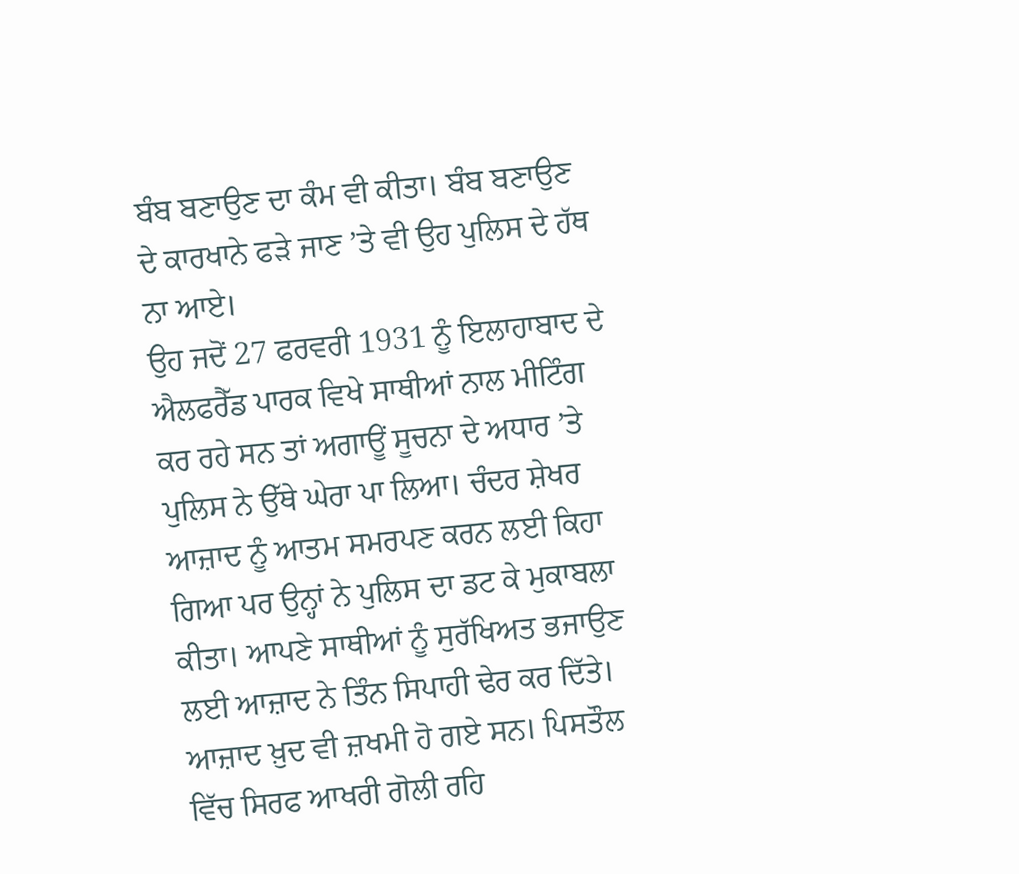ਬੰਬ ਬਣਾਉਣ ਦਾ ਕੰਮ ਵੀ ਕੀਤਾ। ਬੰਬ ਬਣਾਉਣ ਦੇ ਕਾਰਖਾਨੇ ਫੜੇ ਜਾਣ ’ਤੇ ਵੀ ਉਹ ਪੁਲਿਸ ਦੇ ਹੱਥ ਨਾ ਆਏ।
ਉਹ ਜਦੋਂ 27 ਫਰਵਰੀ 1931 ਨੂੰ ਇਲਾਹਾਬਾਦ ਦੇ ਐਲਫਰੈੱਡ ਪਾਰਕ ਵਿਖੇ ਸਾਥੀਆਂ ਨਾਲ ਮੀਟਿੰਗ ਕਰ ਰਹੇ ਸਨ ਤਾਂ ਅਗਾਊਂ ਸੂਚਨਾ ਦੇ ਅਧਾਰ ’ਤੇ ਪੁਲਿਸ ਨੇ ਉੱਥੇ ਘੇਰਾ ਪਾ ਲਿਆ। ਚੰਦਰ ਸ਼ੇਖਰ ਆਜ਼ਾਦ ਨੂੰ ਆਤਮ ਸਮਰਪਣ ਕਰਨ ਲਈ ਕਿਹਾ ਗਿਆ ਪਰ ਉਨ੍ਹਾਂ ਨੇ ਪੁਲਿਸ ਦਾ ਡਟ ਕੇ ਮੁਕਾਬਲਾ ਕੀਤਾ। ਆਪਣੇ ਸਾਥੀਆਂ ਨੂੰ ਸੁਰੱਖਿਅਤ ਭਜਾਉਣ ਲਈ ਆਜ਼ਾਦ ਨੇ ਤਿੰਨ ਸਿਪਾਹੀ ਢੇਰ ਕਰ ਦਿੱਤੇ। ਆਜ਼ਾਦ ਖ਼ੁਦ ਵੀ ਜ਼ਖਮੀ ਹੋ ਗਏ ਸਨ। ਪਿਸਤੌਲ ਵਿੱਚ ਸਿਰਫ ਆਖਰੀ ਗੋਲੀ ਰਹਿ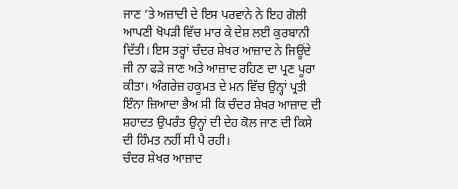ਜਾਣ ’ਤੇ ਅਜ਼ਾਦੀ ਦੇ ਇਸ ਪਰਵਾਨੇ ਨੇ ਇਹ ਗੋਲੀ ਆਪਣੀ ਖੋਪੜੀ ਵਿੱਚ ਮਾਰ ਕੇ ਦੇਸ਼ ਲਈ ਕੁਰਬਾਨੀ ਦਿੱਤੀ। ਇਸ ਤਰ੍ਹਾਂ ਚੰਦਰ ਸ਼ੇਖਰ ਆਜ਼ਾਦ ਨੇ ਜਿਊਂਦੇ ਜੀ ਨਾ ਫੜੇ ਜਾਣ ਅਤੇ ਆਜ਼ਾਦ ਰਹਿਣ ਦਾ ਪ੍ਰਣ ਪੂਰਾ ਕੀਤਾ। ਅੰਗਰੇਜ਼ ਹਕੂਮਤ ਦੇ ਮਨ ਵਿੱਚ ਉਨ੍ਹਾਂ ਪ੍ਰਤੀ ਇੰਨਾ ਜ਼ਿਆਦਾ ਭੈਅ ਸੀ ਕਿ ਚੰਦਰ ਸ਼ੇਖਰ ਆਜ਼ਾਦ ਦੀ ਸ਼ਹਾਦਤ ਉਪਰੰਤ ਉਨ੍ਹਾਂ ਦੀ ਦੇਹ ਕੋਲ ਜਾਣ ਦੀ ਕਿਸੇ ਦੀ ਹਿੰਮਤ ਨਹੀਂ ਸੀ ਪੈ ਰਹੀ।
ਚੰਦਰ ਸ਼ੇਖਰ ਆਜ਼ਾਦ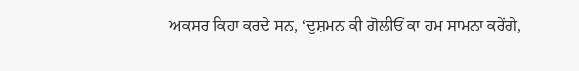ਅਕਸਰ ਕਿਹਾ ਕਰਦੇ ਸਨ, ‘ਦੁਸ਼ਮਨ ਕੀ ਗੋਲੀਓਂ ਕਾ ਹਮ ਸਾਮਨਾ ਕਰੇਂਗੇ,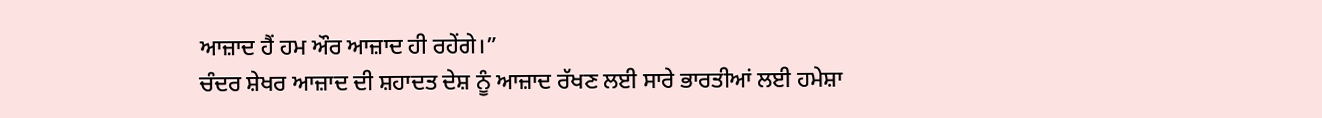ਆਜ਼ਾਦ ਹੈਂ ਹਮ ਔਰ ਆਜ਼ਾਦ ਹੀ ਰਹੇਂਗੇ।”
ਚੰਦਰ ਸ਼ੇਖਰ ਆਜ਼ਾਦ ਦੀ ਸ਼ਹਾਦਤ ਦੇਸ਼ ਨੂੰ ਆਜ਼ਾਦ ਰੱਖਣ ਲਈ ਸਾਰੇ ਭਾਰਤੀਆਂ ਲਈ ਹਮੇਸ਼ਾ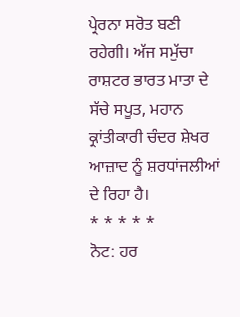ਪ੍ਰੇਰਨਾ ਸਰੋਤ ਬਣੀ ਰਹੇਗੀ। ਅੱਜ ਸਮੁੱਚਾ ਰਾਸ਼ਟਰ ਭਾਰਤ ਮਾਤਾ ਦੇ ਸੱਚੇ ਸਪੂਤ, ਮਹਾਨ ਕ੍ਰਾਂਤੀਕਾਰੀ ਚੰਦਰ ਸ਼ੇਖਰ ਆਜ਼ਾਦ ਨੂੰ ਸ਼ਰਧਾਂਜਲੀਆਂ ਦੇ ਰਿਹਾ ਹੈ।
* * * * *
ਨੋਟ: ਹਰ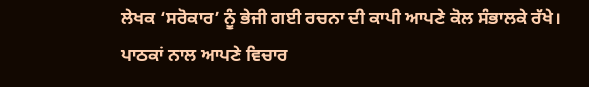ਲੇਖਕ ‘ਸਰੋਕਾਰ’ ਨੂੰ ਭੇਜੀ ਗਈ ਰਚਨਾ ਦੀ ਕਾਪੀ ਆਪਣੇ ਕੋਲ ਸੰਭਾਲਕੇ ਰੱਖੇ।
ਪਾਠਕਾਂ ਨਾਲ ਆਪਣੇ ਵਿਚਾਰ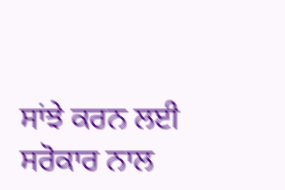ਸਾਂਝੇ ਕਰਨ ਲਈ ਸਰੋਕਾਰ ਨਾਲ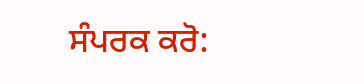ਸੰਪਰਕ ਕਰੋ: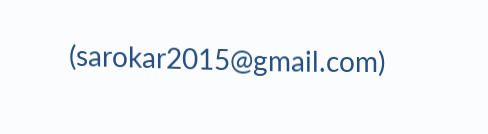(sarokar2015@gmail.com)